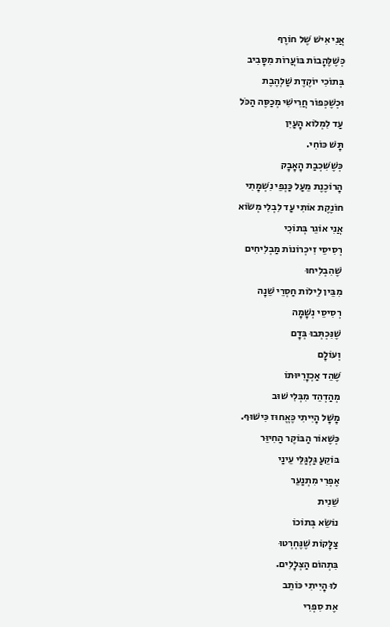אֲנִי אִישׁ שֶׁל חוֹרֶף
כְּשֶׁלֶּהָבוֹת בּוֹעֲרוֹת מִסָּבִיב
בְּתוֹכִי יוֹקֶדֶת שַׁלְהֶבֶת
וּכְשֶׁכְּפוֹר חֲרִישִׁי מְכַסֶּה הַכֹּל
עַד לִמְלוֹא הָעַיִן
תָּשׁ כּוֹחִי.
כְּשֶׁשִּׁכְבַת הָאָבָק
הָרוֹכֶנֶת מֵעַל כַּנְפֵי נִשְׁמָתִי
חוֹנֶקֶת אוֹתִי עַד לִבְלִי מְשׂוֹא
אֲנִי אוֹגֵר בְּתוֹכִי
רְסִיסֵי זִיכְרוֹנוֹת מַבְלִיחִים
שֶׁהִבְלִיחוּ
מִבֵּין לֵילוֹת חַסְרֵי שֵׁנָה
רְסִיסֵי נְשָׁמָה
שֶׁנִּכְתְּבוּ בְּדָם
וְעוֹלָם
שֶׁהֵד אַכְזָרִיּוּתוֹ
מְהַדְהֵד מִבְּלִי שׁוּב
מָשָׁל הָיִיתִי כֶּאֱחוּז כִּישּׁוּף.
כְּשֶׁאוֹר הַבּוֹקֶר הַחִיוֵּר
בּוֹקֵעַ גַּלְגַּלֵּי עֵינַי
אֶפְרִי מִתְנַעֵר
שֵׁנִית
נוֹשֵׂא בְּתוֹכוֹ
צַלָּקוֹת שֶׁנֶּחְרְטוּ
בִּתְהוֹם הַצְּלָלִים.
לוּ הָיִיתִי כּוֹתֵב
אֶת סִפְרִי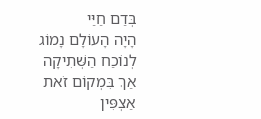בְּדַם חַיַּי
הָיָה הָעוֹלָם נָמוֹג
לְנוֹכַח הַשְּׁתִיקָה
אַךְ בִּמְקוֹם זֹאת
אַצְפִּין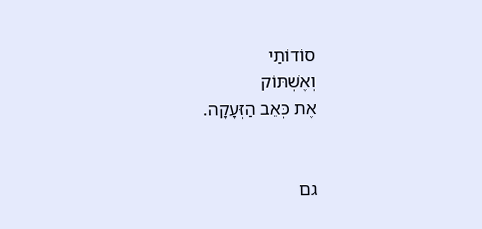סוֹדוֹתַי
וְאֶשְׁתּוֹק
אֶת כְּאֵב הַזְּעָקָה.


גם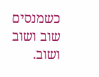כשמנסים שוב ושוב ושוב.